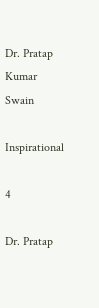Dr. Pratap Kumar Swain

Inspirational

4

Dr. Pratap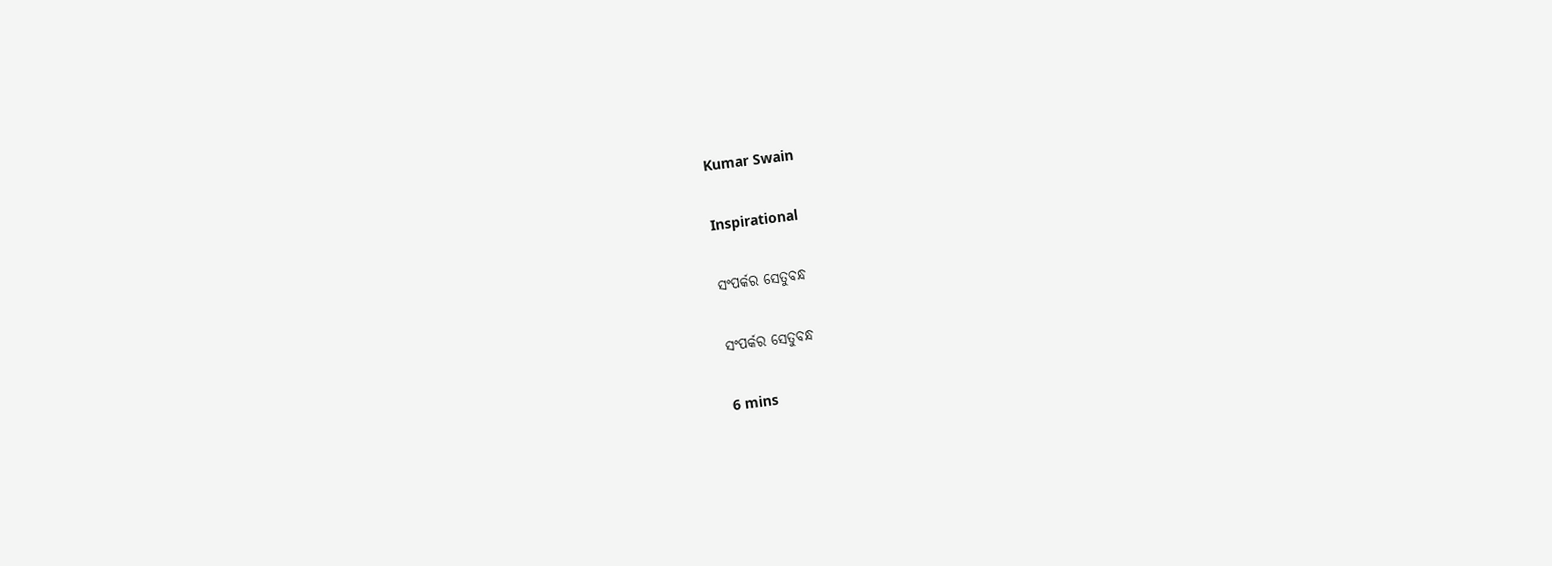Kumar Swain

Inspirational

ସଂପର୍କର ସେତୁବନ୍ଧ

ସଂପର୍କର ସେତୁବନ୍ଧ

6 mins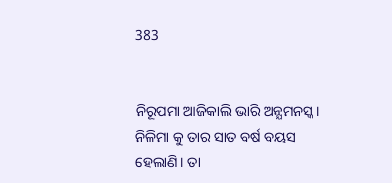383


ନିରୂପମା ଆଜିକାଲି ଭାରି ଅନ୍ଯମନସ୍କ। ନିଳିମା କୁ ତାର ସାତ ବର୍ଷ ବୟସ ହେଲାଣି। ତା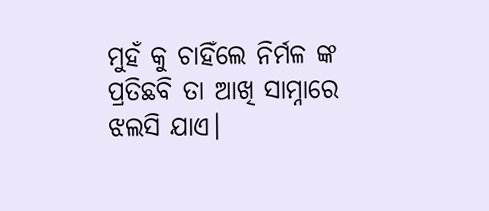ମୁହଁ କୁ ଚାହିଁଲେ ନିର୍ମଳ ଙ୍କ ପ୍ରତିଛବି ତା ଆଖି ସାମ୍ନାରେ ଝଲସି ଯାଏ।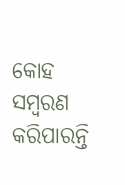କୋହ ସମ୍ବରଣ କରିପାରନ୍ତି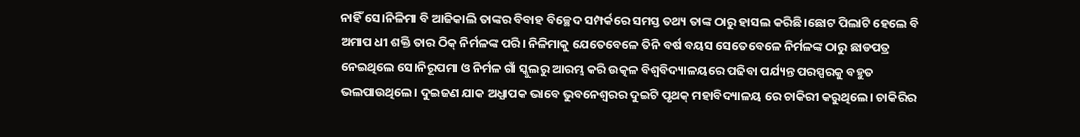ନାହିଁ ସେ।ନିଳିମା ବି ଆଜିକାଲି ତାଙ୍କର ବିବାହ ବିଚ୍ଛେଦ ସମ୍ପର୍କରେ ସମସ୍ତ ତଥ୍ୟ ତାଙ୍କ ଠାରୁ ହାସଲ କରିଛି।ଛୋଟ ପିଲାଟି ହେଲେ ବି ଅମାପ ଧୀ ଶକ୍ତି ତାର ଠିକ୍ ନିର୍ମଳଙ୍କ ପରି। ନିଳିମାକୁ ଯେତେବେଳେ ତିନି ବର୍ଷ ବୟସ ସେତେବେଳେ ନିର୍ମଳଙ୍କ ଠାରୁ ଛାଡପତ୍ର ନେଇଥିଲେ ସେ।ନିରୂପମା ଓ ନିର୍ମଳ ଗାଁ ସ୍କୁଲରୁ ଆରମ୍ଭ କରି ଉତ୍କଳ ବିଶ୍ୱବିଦ୍ୟାଳୟରେ ପଢିବା ପର୍ଯ୍ୟନ୍ତ ପରସ୍ପରକୁ ବହୁତ ଭଲପାଉଥିଲେ। ଦୁଇଜଣ ଯାକ ଅଧ୍ଯାପକ ଭାବେ ଭୁବନେଶ୍ଵରର ଦୁଇଟି ପୃଥକ୍ ମହାବିଦ୍ୟାଳୟ ରେ ଚାକିରୀ କରୁଥିଲେ। ଚାକିରିର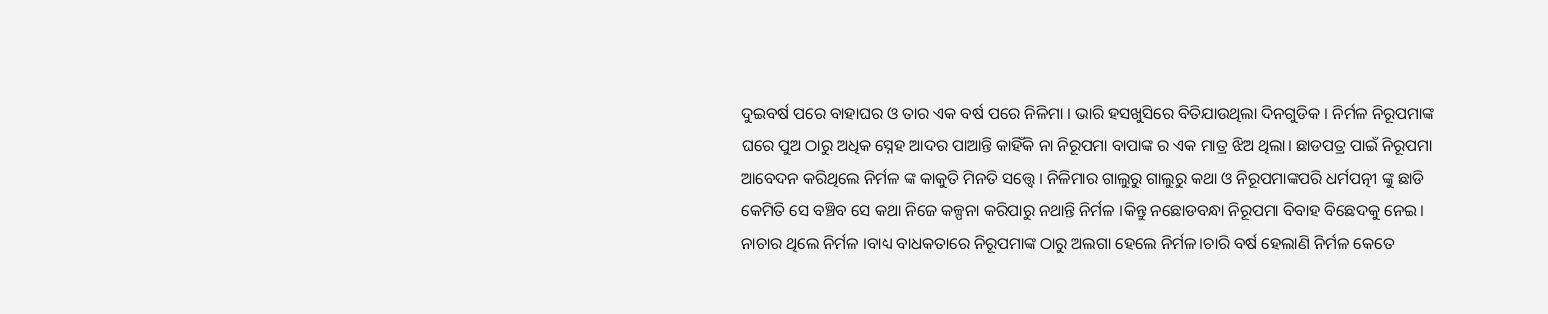ଦୁଇବର୍ଷ ପରେ ବାହାଘର ଓ ତାର ଏକ ବର୍ଷ ପରେ ନିଳିମା । ଭାରି ହସଖୁସିରେ ବିତିଯାଉଥିଲା ଦିନଗୁଡିକ । ନିର୍ମଳ ନିରୂପମାଙ୍କ ଘରେ ପୁଅ ଠାରୁ ଅଧିକ ସ୍ନେହ ଆଦର ପାଆନ୍ତି କାହିଁକି ନା ନିରୂପମା ବାପାଙ୍କ ର ଏକ ମାତ୍ର ଝିଅ ଥିଲା। ଛାଡପତ୍ର ପାଇଁ ନିରୂପମା ଆବେଦନ କରିଥିଲେ ନିର୍ମଳ ଙ୍କ କାକୁତି ମିନତି ସତ୍ତ୍ୱେ । ନିଳିମାର ଗାଲୁରୁ ଗାଲୁରୁ କଥା ଓ ନିରୂପମାଙ୍କପରି ଧର୍ମପତ୍ନୀ ଙ୍କୁ ଛାଡି କେମିତି ସେ ବଞ୍ଚିବ ସେ କଥା ନିଜେ କଳ୍ପନା କରିପାରୁ ନଥାନ୍ତି ନିର୍ମଳ ।କିନ୍ତୁ ନଛୋଡବନ୍ଧା ନିରୂପମା ବିବାହ ବିଛେଦକୁ ନେଇ। ନାଚାର ଥିଲେ ନିର୍ମଳ ।ବାଧ୍ୟ ବାଧକତାରେ ନିରୂପମାଙ୍କ ଠାରୁ ଅଲଗା ହେଲେ ନିର୍ମଳ।ଚାରି ବର୍ଷ ହେଲାଣି ନିର୍ମଳ କେତେ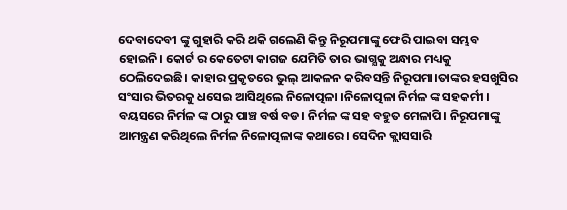ଦେବାଦେବୀ ଙ୍କୁ ଗୁହାରି କରି ଥକି ଗଲେଣି କିନ୍ତୁ ନିରୂପମାଙ୍କୁ ଫେରି ପାଇବା ସମ୍ଭବ ହୋଇନି। କୋର୍ଟ ର କେତେଟା କାଗଜ ଯେମିତି ତାର ଭାଗ୍ଯକୁ ଅନ୍ଧାର ମଧ୍ୟକୁ ଠେଲିଦେଇଛି। କାହାର ପ୍ରକୃତରେ ଭୁଲ୍ ଆକଳନ କରିବସନ୍ତି ନିରୂପମା।ତାଙ୍କର ହସଖୁସିର ସଂସାର ଭିତରକୁ ଧସେଇ ଆସିଥିଲେ ନିଳୋତ୍ପଳା ।ନିଳୋତ୍ପଳା ନିର୍ମଳ ଙ୍କ ସହକର୍ମୀ । ବୟସରେ ନିର୍ମଳ ଙ୍କ ଠାରୁ ପାଞ୍ଚ ବର୍ଷ ବଡ। ନିର୍ମଳ ଙ୍କ ସହ ବହୁତ ମେଳାପି। ନିରୂପମାଙ୍କୁ ଆମନ୍ତ୍ରଣ କରିଥିଲେ ନିର୍ମଳ ନିଳୋତ୍ପଳାଙ୍କ କଥାରେ। ସେଦିନ କ୍ଲାସସାରି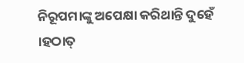ନିରୂପମାଙ୍କୁ ଅପେକ୍ଷା କରିଥାନ୍ତି ଦୁହେଁ ।ହଠାତ୍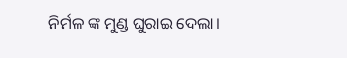ନିର୍ମଳ ଙ୍କ ମୁଣ୍ଡ ଘୁରାଇ ଦେଲା।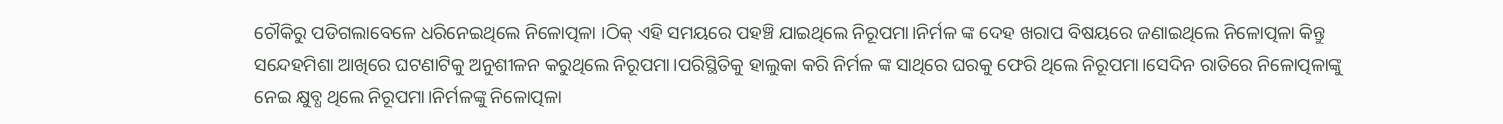ଚୌକିରୁ ପଡିଗଲାବେଳେ ଧରିନେଇଥିଲେ ନିଳୋତ୍ପଳା ।ଠିକ୍ ଏହି ସମୟରେ ପହଞ୍ଚି ଯାଇଥିଲେ ନିରୂପମା।ନିର୍ମଳ ଙ୍କ ଦେହ ଖରାପ ବିଷୟରେ ଜଣାଇଥିଲେ ନିଳୋତ୍ପଳା କିନ୍ତୁ ସନ୍ଦେହମିଶା ଆଖିରେ ଘଟଣାଟିକୁ ଅନୁଶୀଳନ କରୁଥିଲେ ନିରୂପମା।ପରିସ୍ଥିତିକୁ ହାଲୁକା କରି ନିର୍ମଳ ଙ୍କ ସାଥିରେ ଘରକୁ ଫେରି ଥିଲେ ନିରୂପମା।ସେଦିନ ରାତିରେ ନିଳୋତ୍ପଳାଙ୍କୁ ନେଇ କ୍ଷୁବ୍ଧ ଥିଲେ ନିରୂପମା।ନିର୍ମଳଙ୍କୁ ନିଳୋତ୍ପଳା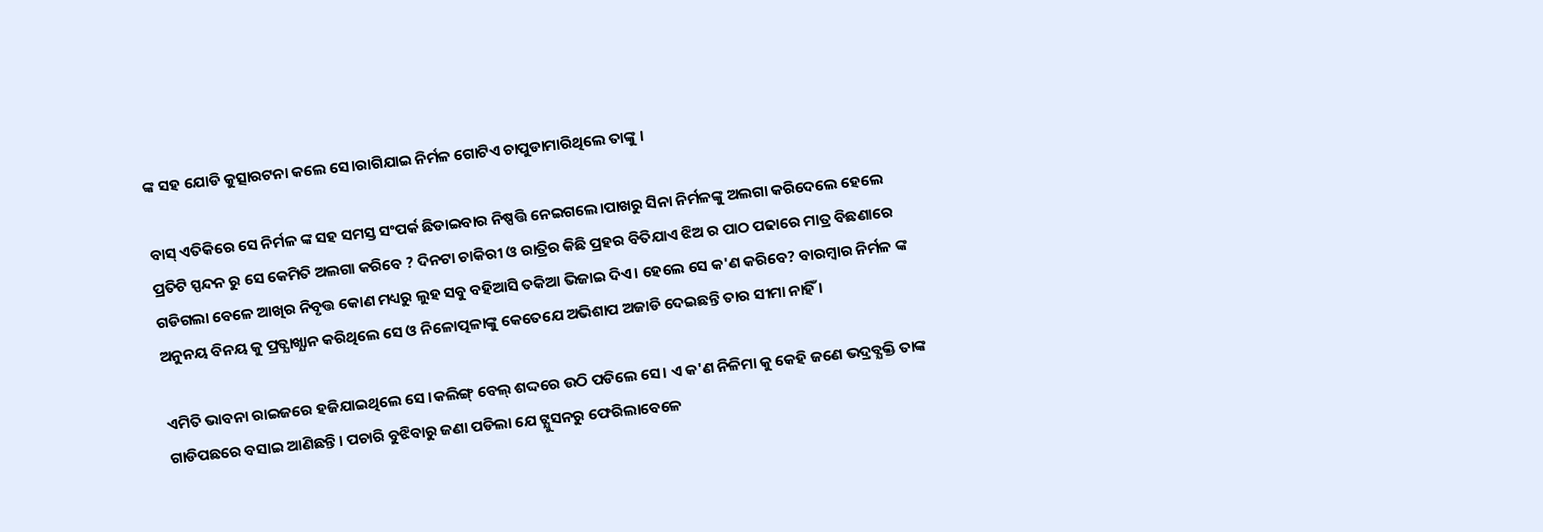ଙ୍କ ସହ ଯୋଡି କୁତ୍ସାରଟନା କଲେ ସେ।ରାଗିଯାଇ ନିର୍ମଳ ଗୋଟିଏ ଚାପୁଡାମାରିଥିଲେ ତାଙ୍କୁ ।

ବାସ୍ ଏତିକିରେ ସେ ନିର୍ମଳ ଙ୍କ ସହ ସମସ୍ତ ସଂପର୍କ ଛିଡାଇବାର ନିଷ୍ପତ୍ତି ନେଇଗଲେ।ପାଖରୁ ସିନା ନିର୍ମଳଙ୍କୁ ଅଲଗା କରିଦେଲେ ହେଲେ ପ୍ରତିଟି ସ୍ପନ୍ଦନ ରୁ ସେ କେମିତି ଅଲଗା କରିବେ ? ଦିନଟା ଚାକିରୀ ଓ ରାତ୍ରିର କିଛି ପ୍ରହର ବିତିଯାଏ ଝିଅ ର ପାଠ ପଢାରେ ମାତ୍ର ବିଛଣାରେ ଗଡିଗଲା ବେଳେ ଆଖିର ନିବୃତ୍ତ କୋଣ ମଧ୍ୟରୁ ଲୁହ ସବୁ ବହିଆସି ତକିଆ ଭିଜାଇ ଦିଏ। ହେଲେ ସେ କ'ଣ କରିବେ? ବାରମ୍ବାର ନିର୍ମଳ ଙ୍କ ଅନୁନୟ ବିନୟ କୁ ପ୍ରତ୍ଯାଖ୍ଯାନ କରିଥିଲେ ସେ ଓ ନିଳୋତ୍ପଳାଙ୍କୁ କେତେଯେ ଅଭିଶାପ ଅଜାଡି ଦେଇଛନ୍ତି ତାର ସୀମା ନାହିଁ ।

ଏମିତି ଭାବନା ରାଇଜରେ ହଜିଯାଇଥିଲେ ସେ ।କଲିଙ୍ଗ୍ ବେଲ୍ ଶଦ୍ଦରେ ଉଠି ପଡିଲେ ସେ। ଏ କ'ଣ ନିଳିମା କୁ କେହି ଜଣେ ଭଦ୍ରବ୍ଯକ୍ତି ତାଙ୍କ ଗାଡିପଛରେ ବସାଇ ଆଣିଛନ୍ତି। ପଚାରି ବୁଝିବାରୁ ଜଣା ପଡିଲା ଯେ ଟ୍ଯୁସନରୁ ଫେରିଲାବେଳେ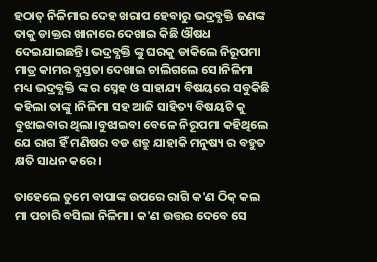ହଠାତ୍ ନିଳିମାର ଦେହ ଖରାପ ହେବାରୁ ଭଦ୍ରବ୍ଯକ୍ତି ଜଣଙ୍କ ତାକୁ ଡାକ୍ତର ଖାନାରେ ଦେଖାଇ କିଛି ଔଷଧ ଦେଇଯାଇଛନ୍ତି। ଭଦ୍ରବ୍ଯକ୍ତି ଙ୍କୁ ଘରକୁ ଡାକିଲେ ନିରୂପମା ମାତ୍ର କାମର ବ୍ଯସ୍ତତା ଦେଖାଇ ଚାଲିଗଲେ ସେ।ନିଳିମା ମଧ୍ୟ ଭଦ୍ରବ୍ଯକ୍ତି ଙ୍କ ର ସ୍ନେହ ଓ ସାହାଯ୍ୟ ବିଷୟରେ ସବୁକିଛି କହିଲା ତାଙ୍କୁ ।ନିଳିମା ସହ ଆଜି ସାହିତ୍ୟ ବିଷୟଟି କୁ ବୁଝାଇବାର ଥିଲା।ବୁଝାଇବା ବେଳେ ନିରୂପମା କହିଥିଲେ ଯେ ରାଗ ହିଁ ମଣିଷର ବଡ ଶତ୍ରୁ ଯାହାକି ମନୁଷ୍ୟ ର ବହୁତ କ୍ଷତି ସାଧନ କରେ।

ତାହେଲେ ତୁମେ ବାପାଙ୍କ ଉପରେ ରାଗି କ'ଣ ଠିକ୍ କଲ ମା ପଚାରି ବସିଲା ନିଳିମା। କ'ଣ ଉତ୍ତର ଦେବେ ସେ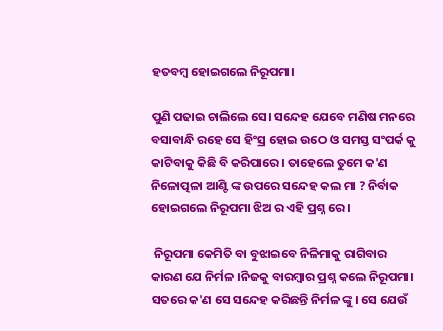ହତବମ୍ବ ହୋଇଗଲେ ନିରୂପମା।

ପୁଣି ପଢାଇ ଚାଲିଲେ ସେ। ସନ୍ଦେହ ଯେବେ ମଣିଷ ମନରେ ବସାବାନ୍ଧି ରହେ ସେ ହିଂସ୍ର ହୋଇ ଉଠେ ଓ ସମସ୍ତ ସଂପର୍କ କୁ କାଟିବାକୁ କିଛି ବି କରିପାରେ। ତାହେଲେ ତୁମେ କ'ଣ ନିଳୋତ୍ପଳା ଆଣ୍ଟି ଙ୍କ ଉପରେ ସନ୍ଦେହ କଲ ମା ? ନିର୍ବାକ ହୋଇଗଲେ ନିରୂପମା ଝିଅ ର ଏହି ପ୍ରଶ୍ନ ରେ।

 ନିରୂପମା କେମିତି ବା ବୁଝାଇବେ ନିଳିମାକୁ ରାଗିବାର କାରଣ ଯେ ନିର୍ମଳ ।ନିଜକୁ ବାରମ୍ବାର ପ୍ରଶ୍ନ କଲେ ନିରୂପମା। ସତରେ କ'ଣ ସେ ସନ୍ଦେହ କରିଛନ୍ତି ନିର୍ମଳ ଙ୍କୁ । ସେ ଯେଉଁ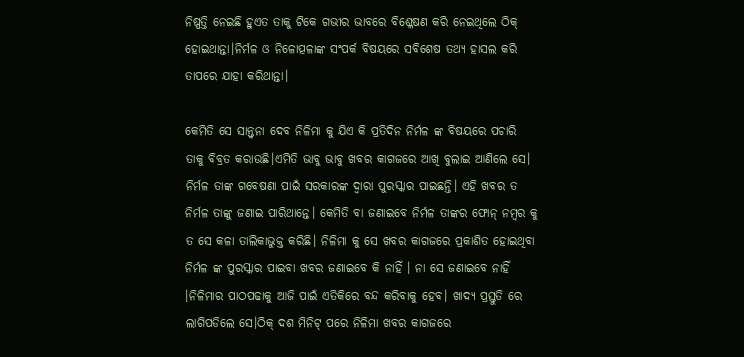ନିଷ୍ପତ୍ତି ନେଇଛି ହୁଏତ ତାକୁ ଟିକେ ଗଭୀର ଭାବରେ ବିଶ୍ଳେଷଣ କରି ନେଇଥିଲେ ଠିକ୍ ହୋଇଥାନ୍ତା।ନିର୍ମଳ ଓ ନିଳୋତ୍ପଳାଙ୍କ ସଂପର୍କ ବିଷୟରେ ସବିଶେଷ ତଥ୍ୟ ହାସଲ କରି ତାପରେ ଯାହା କରିଥାନ୍ତା।

କେମିତି ସେ ସାନ୍ତ୍ବନା ଦେବ ନିଳିମା କୁ ଯିଏ କି ପ୍ରତିଦିନ ନିର୍ମଳ ଙ୍କ ବିଷୟରେ ପଚାରି ତାକୁ ବିବ୍ରତ କରାଉଛି।ଏମିତି ଭାବୁ ଭାବୁ ଖବର କାଗଜରେ ଆଖି ବୁଲାଇ ଆଣିଲେ ସେ। ନିର୍ମଳ ତାଙ୍କ ଗବେଷଣା ପାଇଁ ସରକାରଙ୍କ ଦ୍ବାରା ପୁରସ୍କାର ପାଇଛନ୍ତି। ଏହି ଖବର ତ ନିର୍ମଳ ତାଙ୍କୁ ଜଣାଇ ପାରିଥାନ୍ତେ। କେମିତି ବା ଜଣାଇବେ ନିର୍ମଳ ତାଙ୍କର ଫୋନ୍ ନମ୍ବର କୁ ତ ସେ କଳା ତାଲିକାଭୁକ୍ତ କରିଛି। ନିଳିମା କୁ ସେ ଖବର କାଗଜରେ ପ୍ରକାଶିତ ହୋଇଥିବା ନିର୍ମଳ ଙ୍କ ପୁରସ୍କାର ପାଇବା ଖବର ଜଣାଇବେ କି ନାହିଁ । ନା ସେ ଜଣାଇବେ ନାହିଁ ।ନିଳିମାର ପାଠପଢାକୁ ଆଜି ପାଇଁ ଏତିକିରେ ବନ୍ଦ କରିବାକୁ ହେବ। ଖାଦ୍ୟ ପ୍ରସ୍ତୁତି ରେ ଲାଗିପଡିଲେ ସେ।ଠିକ୍ ଦଶ ମିନିଟ୍ ପରେ ନିଳିମା ଖବର କାଗଜରେ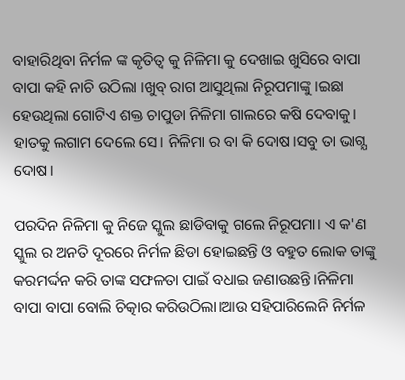ବାହାରିଥିବା ନିର୍ମଳ ଙ୍କ କୃତିତ୍ବ କୁ ନିଳିମା କୁ ଦେଖାଇ ଖୁସିରେ ବାପା ବାପା କହି ନାଚି ଉଠିଲା ।ଖୁବ୍ ରାଗ ଆସୁଥିଲା ନିରୂପମାଙ୍କୁ ।ଇଛା ହେଉଥିଲା ଗୋଟିଏ ଶକ୍ତ ଚାପୁଡା ନିଳିମା ଗାଲରେ କଷି ଦେବାକୁ। ହାତକୁ ଲଗାମ ଦେଲେ ସେ। ନିଳିମା ର ବା କି ଦୋଷ।ସବୁ ତା ଭାଗ୍ଯ ଦୋଷ।

ପରଦିନ ନିଳିମା କୁ ନିଜେ ସ୍କୁଲ ଛାଡିବାକୁ ଗଲେ ନିରୂପମା। ଏ କ'ଣ ସ୍କୁଲ ର ଅନତି ଦୂରରେ ନିର୍ମଳ ଛିଡା ହୋଇଛନ୍ତି ଓ ବହୁତ ଲୋକ ତାଙ୍କୁ କରମର୍ଦ୍ଦନ କରି ତାଙ୍କ ସଫଳତା ପାଇଁ ବଧାଇ ଜଣାଉଛନ୍ତି।ନିଳିମା ବାପା ବାପା ବୋଲି ଚିତ୍କାର କରିଉଠିଲା।ଆଉ ସହିପାରିଲେନି ନିର୍ମଳ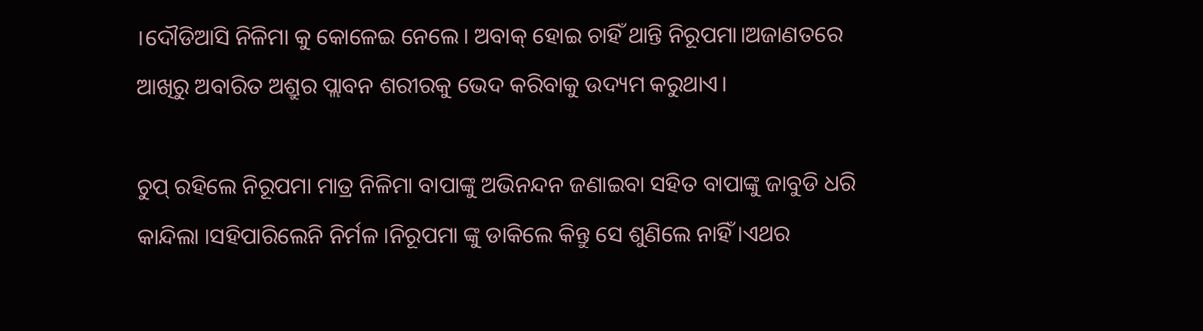।ଦୌଡିଆସି ନିଳିମା କୁ କୋଳେଇ ନେଲେ। ଅବାକ୍ ହୋଇ ଚାହିଁ ଥାନ୍ତି ନିରୂପମା।ଅଜାଣତରେ ଆଖିରୁ ଅବାରିତ ଅଶ୍ରୁର ପ୍ଲାବନ ଶରୀରକୁ ଭେଦ କରିବାକୁ ଉଦ୍ୟମ କରୁଥାଏ।

ଚୁପ୍ ରହିଲେ ନିରୂପମା ମାତ୍ର ନିଳିମା ବାପାଙ୍କୁ ଅଭିନନ୍ଦନ ଜଣାଇବା ସହିତ ବାପାଙ୍କୁ ଜାବୁଡି ଧରି କାନ୍ଦିଲା ।ସହିପାରିଲେନି ନିର୍ମଳ ।ନିରୂପମା ଙ୍କୁ ଡାକିଲେ କିନ୍ତୁ ସେ ଶୁଣିଲେ ନାହିଁ ।ଏଥର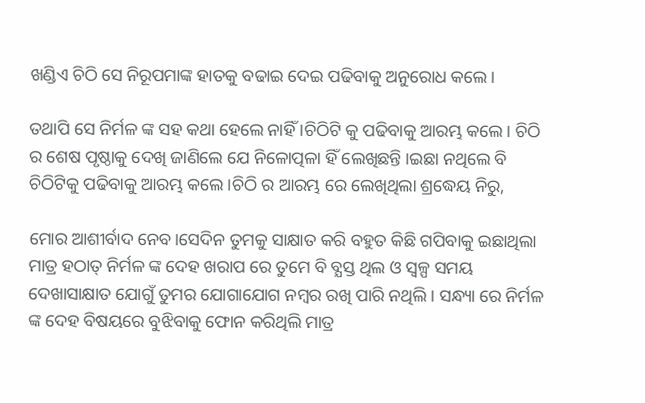ଖଣ୍ଡିଏ ଚିଠି ସେ ନିରୂପମାଙ୍କ ହାତକୁ ବଢାଇ ଦେଇ ପଢିବାକୁ ଅନୁରୋଧ କଲେ।

ତଥାପି ସେ ନିର୍ମଳ ଙ୍କ ସହ କଥା ହେଲେ ନାହିଁ ।ଚିଠିଟି କୁ ପଢିବାକୁ ଆରମ୍ଭ କଲେ। ଚିଠି ର ଶେଷ ପୃଷ୍ଠାକୁ ଦେଖି ଜାଣିଲେ ଯେ ନିଳୋତ୍ପଳା ହିଁ ଲେଖିଛନ୍ତି ।ଇଛା ନଥିଲେ ବି ଚିଠିଟିକୁ ପଢିବାକୁ ଆରମ୍ଭ କଲେ।ଚିଠି ର ଆରମ୍ଭ ରେ ଲେଖିଥିଲା ଶ୍ରଦ୍ଧେୟ ନିରୁ,

ମୋର ଆଶୀର୍ବାଦ ନେବ।ସେଦିନ ତୁମକୁ ସାକ୍ଷାତ କରି ବହୁତ କିଛି ଗପିବାକୁ ଇଛାଥିଲା ମାତ୍ର ହଠାତ୍ ନିର୍ମଳ ଙ୍କ ଦେହ ଖରାପ ରେ ତୁମେ ବି ବ୍ଯସ୍ତ ଥିଲ ଓ ସ୍ବଳ୍ପ ସମୟ ଦେଖାସାକ୍ଷାତ ଯୋଗୁଁ ତୁମର ଯୋଗାଯୋଗ ନମ୍ବର ରଖି ପାରି ନଥିଲି। ସନ୍ଧ୍ୟା ରେ ନିର୍ମଳ ଙ୍କ ଦେହ ବିଷୟରେ ବୁଝିବାକୁ ଫୋନ କରିଥିଲି ମାତ୍ର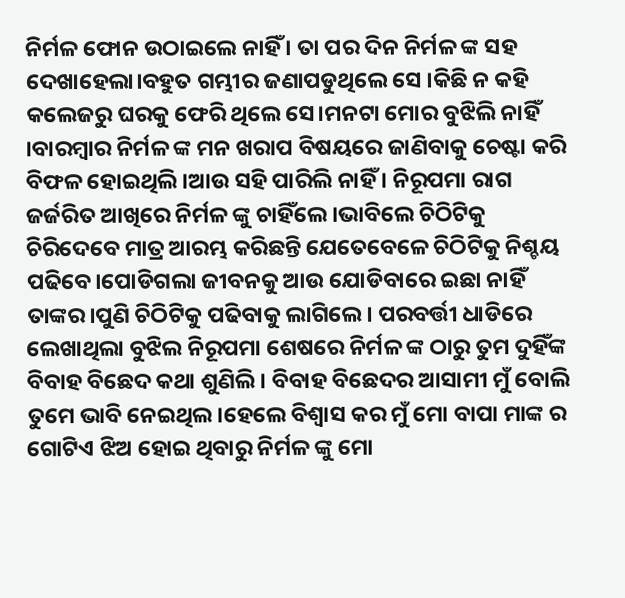ନିର୍ମଳ ଫୋନ ଉଠାଇଲେ ନାହିଁ । ତା ପର ଦିନ ନିର୍ମଳ ଙ୍କ ସହ ଦେଖାହେଲା।ବହୁତ ଗମ୍ଭୀର ଜଣାପଡୁଥିଲେ ସେ ।କିଛି ନ କହି କଲେଜରୁ ଘରକୁ ଫେରି ଥିଲେ ସେ।ମନଟା ମୋର ବୁଝିଲି ନାହିଁ ।ବାରମ୍ବାର ନିର୍ମଳ ଙ୍କ ମନ ଖରାପ ବିଷୟରେ ଜାଣିବାକୁ ଚେଷ୍ଟା କରି ବିଫଳ ହୋଇଥିଲି।ଆଉ ସହି ପାରିଲି ନାହିଁ । ନିରୂପମା ରାଗ ଜର୍ଜରିତ ଆଖିରେ ନିର୍ମଳ ଙ୍କୁ ଚାହିଁଲେ ।ଭାବିଲେ ଚିଠିଟିକୁ ଚିରିଦେବେ ମାତ୍ର ଆରମ୍ଭ କରିଛନ୍ତି ଯେତେବେଳେ ଚିଠିଟିକୁ ନିଶ୍ଚୟ ପଢିବେ।ପୋଡିଗଲା ଜୀବନକୁ ଆଉ ଯୋଡିବାରେ ଇଛା ନାହିଁ ତାଙ୍କର।ପୁଣି ଚିଠିଟିକୁ ପଢିବାକୁ ଲାଗିଲେ। ପରବର୍ତ୍ତୀ ଧାଡିରେ ଲେଖାଥିଲା ବୁଝିଲ ନିରୂପମା ଶେଷରେ ନିର୍ମଳ ଙ୍କ ଠାରୁ ତୁମ ଦୁହିଁଙ୍କ ବିବାହ ବିଛେଦ କଥା ଶୁଣିଲି । ବିବାହ ବିଛେଦର ଆସାମୀ ମୁଁ ବୋଲି ତୁମେ ଭାବି ନେଇଥିଲ।ହେଲେ ବିଶ୍ବାସ କର ମୁଁ ମୋ ବାପା ମାଙ୍କ ର ଗୋଟିଏ ଝିଅ ହୋଇ ଥିବାରୁ ନିର୍ମଳ ଙ୍କୁ ମୋ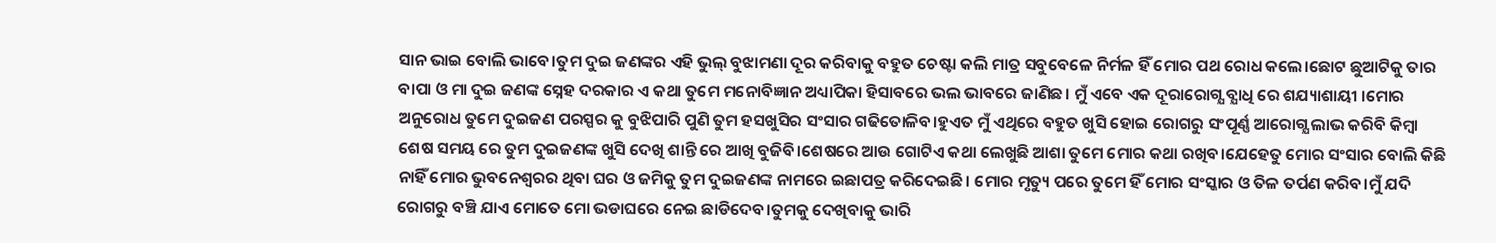ସାନ ଭାଇ ବୋଲି ଭାବେ।ତୁମ ଦୁଇ ଜଣଙ୍କର ଏହି ଭୁଲ୍ ବୁଝାମଣା ଦୂର କରିବାକୁ ବହୁତ ଚେଷ୍ଟା କଲି ମାତ୍ର ସବୁବେଳେ ନିର୍ମଳ ହିଁ ମୋର ପଥ ରୋଧ କଲେ।ଛୋଟ ଛୁଆଟିକୁ ତାର ବାପା ଓ ମା ଦୁଇ ଜଣଙ୍କ ସ୍ନେହ ଦରକାର ଏ କଥା ତୁମେ ମନୋବିଜ୍ଞାନ ଅଧ୍ୟାପିକା ହିସାବରେ ଭଲ ଭାବରେ ଜାଣିଛ। ମୁଁ ଏବେ ଏକ ଦୂରାରୋଗ୍ଯ ବ୍ଯାଧି ରେ ଶଯ୍ୟାଶାୟୀ ।ମୋର ଅନୁରୋଧ ତୁମେ ଦୁଇଜଣ ପରସ୍ପର କୁ ବୁଝିପାରି ପୁଣି ତୁମ ହସଖୁସିର ସଂସାର ଗଢିତୋଳିବ।ହୁଏତ ମୁଁ ଏଥିରେ ବହୁତ ଖୁସି ହୋଇ ରୋଗରୁ ସଂପୂର୍ଣ୍ଣ ଆରୋଗ୍ଯ ଲାଭ କରିବି କିମ୍ବା ଶେଷ ସମୟ ରେ ତୁମ ଦୁଇଜଣଙ୍କ ଖୁସି ଦେଖି ଶାନ୍ତି ରେ ଆଖି ବୁଜିବି।ଶେଷରେ ଆଉ ଗୋଟିଏ କଥା ଲେଖୁଛି ଆଶା ତୁମେ ମୋର କଥା ରଖିବ।ଯେହେତୁ ମୋର ସଂସାର ବୋଲି କିଛି ନାହିଁ ମୋର ଭୁବନେଶ୍ଵରର ଥିବା ଘର ଓ ଜମିକୁ ତୁମ ଦୁଇଜଣଙ୍କ ନାମରେ ଇଛାପତ୍ର କରିଦେଇଛି। ମୋର ମୃତ୍ୟୁ ପରେ ତୁମେ ହିଁ ମୋର ସଂସ୍କାର ଓ ତିଳ ତର୍ପଣ କରିବ।ମୁଁ ଯଦି ରୋଗରୁ ବଞ୍ଚି ଯାଏ ମୋତେ ମୋ ଭଡାଘରେ ନେଇ ଛାଡିଦେବ।ତୁମକୁ ଦେଖିବାକୁ ଭାରି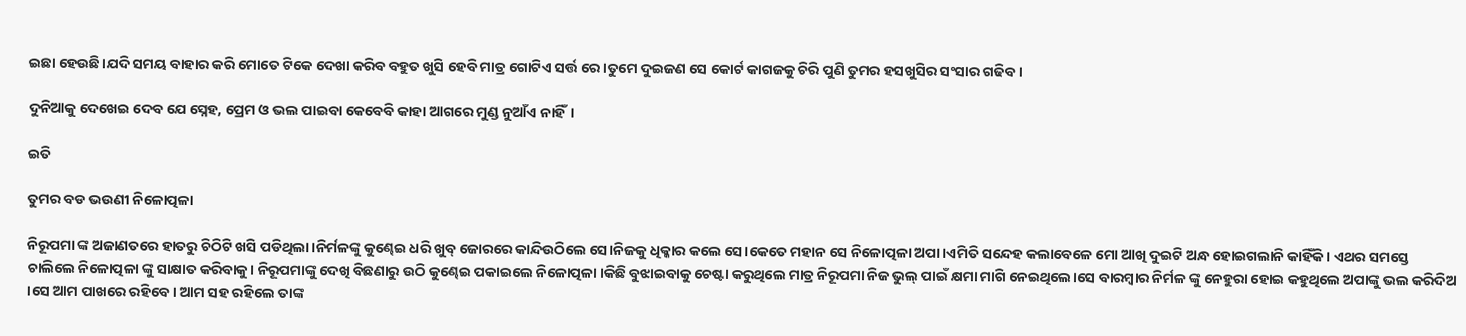ଇଛା ହେଉଛି।ଯଦି ସମୟ ବାହାର କରି ମୋତେ ଟିକେ ଦେଖା କରିବ ବହୁତ ଖୁସି ହେବି ମାତ୍ର ଗୋଟିଏ ସର୍ତ୍ତ ରେ।ତୁମେ ଦୁଇଜଣ ସେ କୋର୍ଟ କାଗଜକୁ ଚିରି ପୁଣି ତୁମର ହସଖୁସିର ସଂସାର ଗଢିବ।

ଦୁନିଆକୁ ଦେଖେଇ ଦେବ ଯେ ସ୍ନେହ, ପ୍ରେମ ଓ ଭଲ ପାଇବା କେବେବି କାହା ଆଗରେ ମୁଣ୍ଡ ନୁଆଁଏ ନାହିଁ।

ଇତି

ତୁମର ବଡ ଭଉଣୀ ନିଳୋତ୍ପଳା

ନିରୂପମା ଙ୍କ ଅଜାଣତରେ ହାତରୁ ଚିଠିଟି ଖସି ପଡିଥିଲା।ନିର୍ମଳଙ୍କୁ କୁଣ୍ଢେଇ ଧରି ଖୁବ୍ ଜୋରରେ କାନ୍ଦିଉଠିଲେ ସେ।ନିଜକୁ ଧିକ୍କାର କଲେ ସେ।କେତେ ମହାନ ସେ ନିଳୋତ୍ପଳା ଅପା।ଏମିତି ସନ୍ଦେହ କଲାବେଳେ ମୋ ଆଖି ଦୁଇଟି ଅନ୍ଧ ହୋଇଗଲାନି କାହିଁକି । ଏଥର ସମସ୍ତେ ଚାଲିଲେ ନିଳୋତ୍ପଳା ଙ୍କୁ ସାକ୍ଷାତ କରିବାକୁ। ନିରୂପମାଙ୍କୁ ଦେଖି ବିଛଣାରୁ ଉଠି କୁଣ୍ଢେଇ ପକାଇଲେ ନିଳୋତ୍ପଳା ।କିଛି ବୁଝାଇବାକୁ ଚେଷ୍ଟା କରୁଥିଲେ ମାତ୍ର ନିରୂପମା ନିଜ ଭୁଲ୍ ପାଇଁ କ୍ଷମା ମାଗି ନେଇଥିଲେ।ସେ ବାରମ୍ବାର ନିର୍ମଳ ଙ୍କୁ ନେହୁରା ହୋଇ କହୁଥିଲେ ଅପାଙ୍କୁ ଭଲ କରିଦିଅ ।ସେ ଆମ ପାଖରେ ରହିବେ। ଆମ ସହ ରହିଲେ ତାଙ୍କ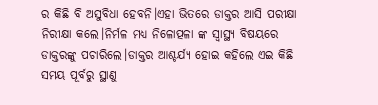ର କିଛି ବି ଅସୁବିଧା ହେବନି।ଏହା ଭିତରେ ଡାକ୍ତର ଆସି ପରୀକ୍ଷା ନିରୀକ୍ଷା କଲେ।ନିର୍ମଳ ମଧ୍ୟ ନିଳୋତ୍ପଳା ଙ୍କ ସ୍ବାସ୍ଥ୍ୟ ବିଷୟରେ ଡାକ୍ତରଙ୍କୁ ପଚାରିଲେ।ଡାକ୍ତର ଆଶ୍ଚର୍ଯ୍ୟ ହୋଇ କହିଲେ ଏଇ କିଛି ସମୟ ପୂର୍ବରୁ ସ୍ଥାଣୁ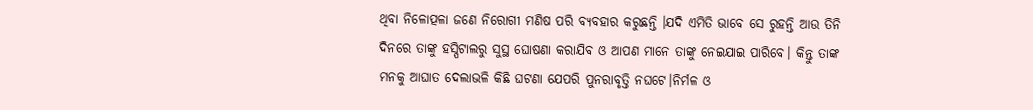ଥିବା ନିଳୋତ୍ପଳା ଜଣେ ନିରୋଗୀ ମଣିଷ ପରି ବ୍ଯବହାର କରୁଛନ୍ତି ।ଯଦି ଏମିତି ଭାବେ ସେ ରୁହନ୍ତି ଆଉ ତିନି ଦିନରେ ତାଙ୍କୁ ହସ୍ପିଟାଲରୁ ସୁସ୍ଥ ଘୋଷଣା କରାଯିବ ଓ ଆପଣ ମାନେ ତାଙ୍କୁ ନେଇଯାଇ ପାରିବେ। କିନ୍ତୁ ତାଙ୍କ ମନକୁ ଆଘାତ ଦେଲାଭଳି କିଛି ଘଟଣା ଯେପରି ପୁନରାବୃତ୍ତି ନଘଟେ।ନିର୍ମଳ ଓ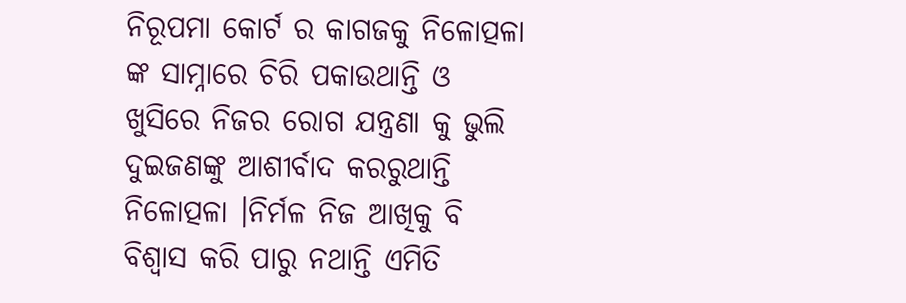ନିରୂପମା କୋର୍ଟ ର କାଗଜକୁ ନିଳୋତ୍ପଳା ଙ୍କ ସାମ୍ନାରେ ଚିରି ପକାଉଥାନ୍ତି ଓ ଖୁସିରେ ନିଜର ରୋଗ ଯନ୍ତ୍ରଣା କୁ ଭୁଲି ଦୁଇଜଣଙ୍କୁ ଆଶୀର୍ବାଦ କରରୁଥାନ୍ତି ନିଳୋତ୍ପଳା ।ନିର୍ମଳ ନିଜ ଆଖିକୁ ବି ବିଶ୍ବାସ କରି ପାରୁ ନଥାନ୍ତି ଏମିତି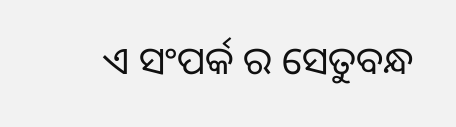ଏ ସଂପର୍କ ର ସେତୁବନ୍ଧ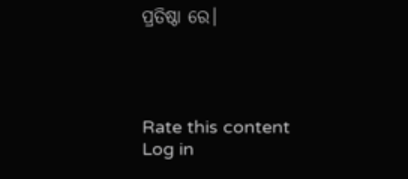ପ୍ରତିଷ୍ଠା ରେ।




Rate this content
Log in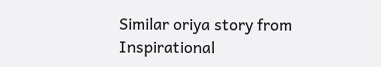Similar oriya story from Inspirational